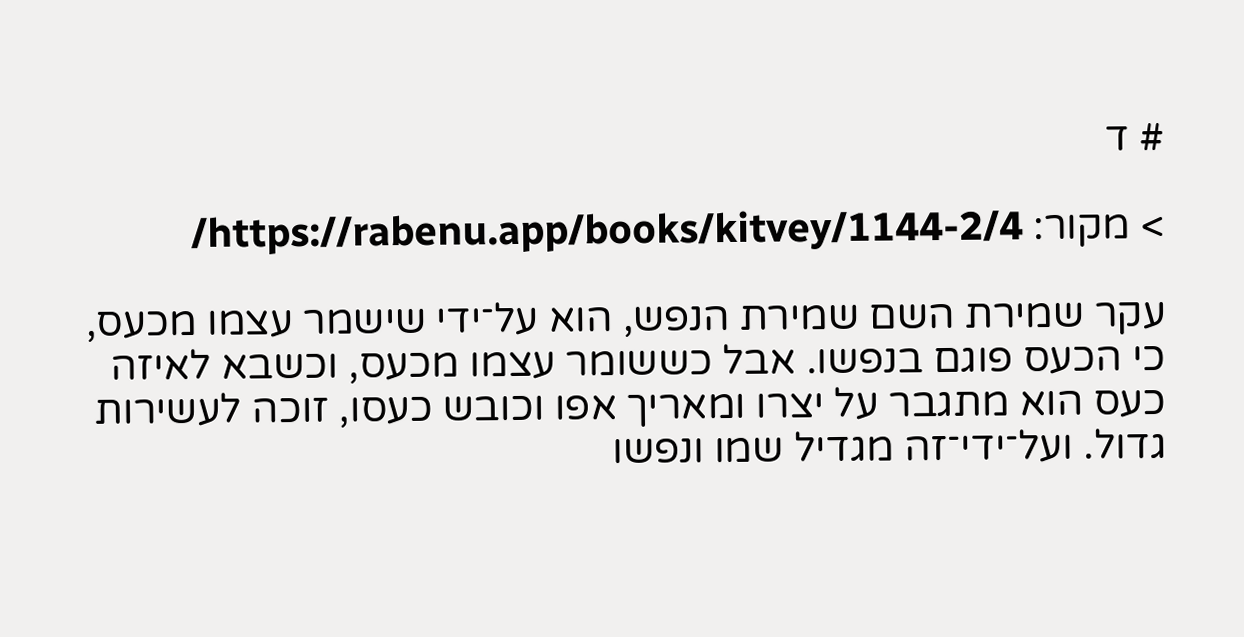# ד

> מקור: https://rabenu.app/books/kitvey/1144-2/4/

עקר שמירת השם שמירת הנפש, הוא על־ידי שישמר עצמו מכעס, כי הכעס פוגם בנפשו. אבל כששומר עצמו מכעס, וכשבא לאיזה כעס הוא מתגבר על יצרו ומאריך אפו וכובש כעסו, זוכה לעשירות גדול. ועל־ידי־זה מגדיל שמו ונפשו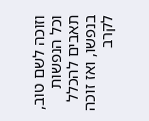וזוכה לשם טוב, וכל הנפשות תאבים להכלל בנפשו, ואז זוכה לקרב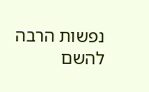נפשות הרבה להשם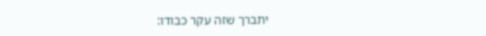יתברך שזה עקר כבודו: